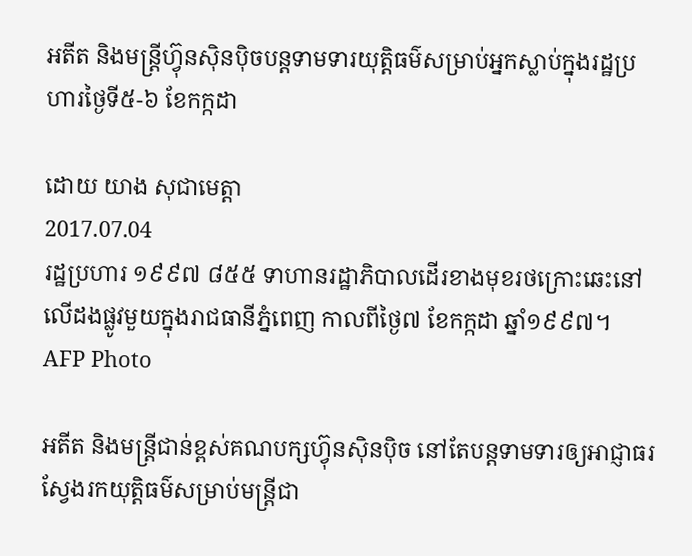អតីត និងមន្ត្រីហ៊្វុនស៊ិនប៉ិចបន្តទាមទារយុត្តិធម៌សម្រាប់អ្នកស្លាប់ក្នុងរដ្ឋប្រហារថ្ងៃទី៥-៦ ខែកក្កដា

ដោយ យាង សុជាមេត្តា
2017.07.04
រដ្ឋប្រហារ ១៩៩៧ ៨៥៥ ទាហានរដ្ឋាភិបាលដើរខាងមុខរថក្រោះឆេះនៅលើដងផ្លូវមួយក្នុងរាជធានីភ្នំពេញ កាលពីថ្ងៃ៧ ខែកក្កដា ឆ្នាំ១៩៩៧។
AFP Photo

អតីត និងមន្ត្រីជាន់ខ្ពស់គណបក្សហ៊្វុនស៊ិនប៉ិច នៅតែបន្តទាមទារឲ្យអាជ្ញាធរស្វែងរកយុត្តិធម៌សម្រាប់មន្ត្រីជា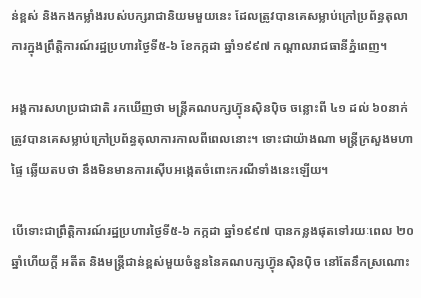ន់ខ្ពស់ និងកងកម្លាំងរបស់បក្សរាជានិយមមួយនេះ ដែលត្រូវបានគេសម្លាប់ក្រៅប្រព័ន្ធតុលាការក្នុងព្រឹត្តិការណ៍រដ្ឋប្រហារថ្ងៃទី៥-៦ ខែកក្កដា ឆ្នាំ១៩៩៧ កណ្ដាលរាជធានីភ្នំពេញ។

អង្គការសហប្រជាជាតិ រកឃើញថា មន្ត្រីគណបក្សហ៊្វុនស៊ិនប៉ិច ចន្លោះពី ៤១ ដល់ ៦០នាក់ ត្រូវបានគេសម្លាប់ក្រៅប្រព័ន្ធតុលាការកាលពីពេលនោះ។ ទោះជាយ៉ាងណា មន្ត្រីក្រសួងមហាផ្ទៃ ឆ្លើយតបថា នឹងមិនមានការស៊ើបអង្កេតចំពោះករណីទាំងនេះឡើយ។

បើទោះជាព្រឹត្តិការណ៍រដ្ឋប្រហារថ្ងៃទី៥-៦ កក្កដា ឆ្នាំ១៩៩៧ បានកន្លងផុតទៅរយៈពេល ២០ឆ្នាំហើយក្តី អតីត និងមន្ត្រីជាន់ខ្ពស់មួយចំនួននៃគណបក្សហ៊្វុនស៊ិនប៉ិច នៅតែនឹកស្រណោះ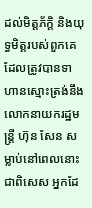ដល់មិត្តភ័ក្ដិ និងយុទ្ធមិត្តរបស់ពួកគេ ដែលត្រូវបានទាហានស្មោះត្រង់នឹងលោកនាយករដ្ឋមន្ត្រី ហ៊ុន សែន សម្លាប់នៅពេលនោះ ជាពិសេស អ្នកដែ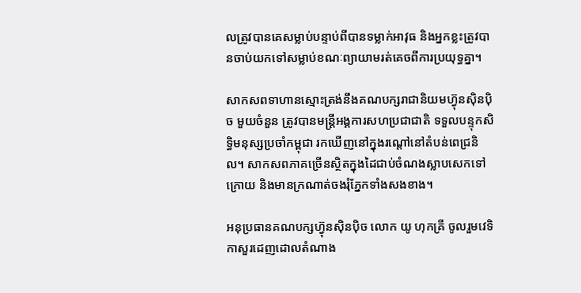លត្រូវបានគេសម្លាប់បន្ទាប់ពីបានទម្លាក់អាវុធ និងអ្នកខ្លះត្រូវបានចាប់យកទៅសម្លាប់ខណៈព្យាយាមរត់គេចពីការប្រយុទ្ធគ្នា។

សាកសពទាហានស្មោះត្រង់នឹងគណបក្សរាជានិយមហ៊្វុនស៊ិនប៉ិច មួយចំនួន ត្រូវបានមន្ត្រីអង្គការសហប្រជាជាតិ ទទួលបន្ទុកសិទ្ធិមនុស្សប្រចាំកម្ពុជា រកឃើញនៅក្នុងរណ្ដៅនៅតំបន់ពេជ្រនិល។ សាកសពភាគច្រើនស្ថិតក្នុងដៃជាប់ចំណងស្លាបសេកទៅក្រោយ និងមានក្រណាត់ចងរុំភ្នែកទាំងសងខាង។

អនុប្រធានគណបក្សហ៊្វុនស៊ិនប៉ិច លោក យូ ហុកគ្រី ចូលរួមវេទិកាសួរដេញដោលតំណាង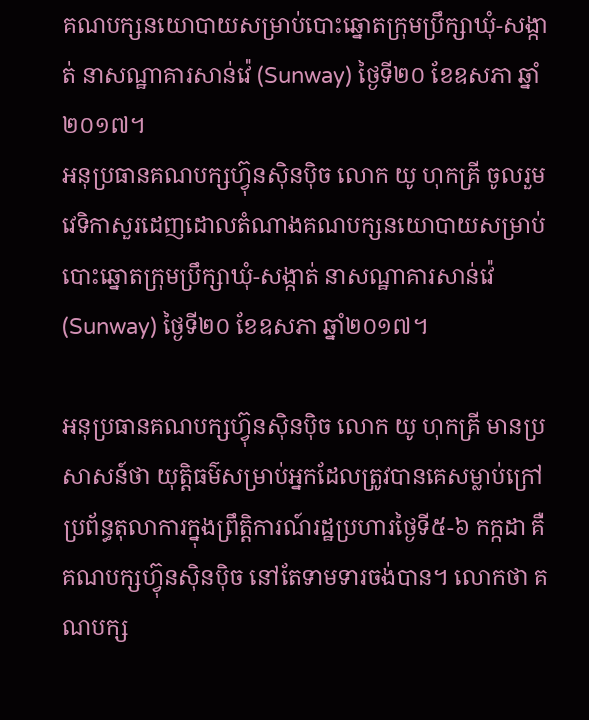គណបក្សនយោបាយសម្រាប់បោះឆ្នោតក្រុមប្រឹក្សាឃុំ-សង្កាត់ នាសណ្ឋាគារសាន់វ៉េ (Sunway) ថ្ងៃទី២០ ខែឧសភា ឆ្នាំ២០១៧។
អនុប្រធានគណបក្សហ៊្វុនស៊ិនប៉ិច លោក យូ ហុកគ្រី ចូលរួមវេទិកាសួរដេញដោលតំណាងគណបក្សនយោបាយសម្រាប់បោះឆ្នោតក្រុមប្រឹក្សាឃុំ-សង្កាត់ នាសណ្ឋាគារសាន់វ៉េ (Sunway) ថ្ងៃទី២០ ខែឧសភា ឆ្នាំ២០១៧។

អនុប្រធានគណបក្សហ៊្វុនស៊ិនប៉ិច លោក យូ ហុកគ្រី មានប្រសាសន៍ថា យុត្តិធម៌សម្រាប់អ្នកដែលត្រូវបានគេសម្លាប់ក្រៅប្រព័ន្ធតុលាការក្នុងព្រឹត្តិការណ៍រដ្ឋប្រហារថ្ងៃទី៥-៦ កក្កដា គឺគណបក្សហ៊្វុនស៊ិនប៉ិច នៅតែទាមទារចង់បាន។ លោកថា គណបក្ស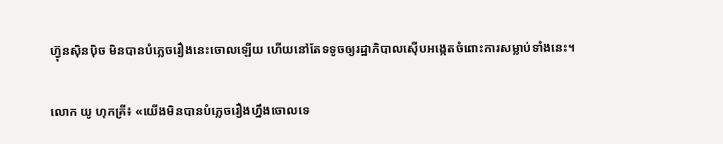ហ៊្វុនស៊ិនប៉ិច មិនបានបំភ្លេចរឿងនេះចោលឡើយ ហើយនៅតែទទូចឲ្យរដ្ឋាភិបាលស៊ើបអង្កេតចំពោះការសម្លាប់ទាំងនេះ។

លោក យូ ហុកគ្រី៖ «យើងមិនបានបំភ្លេចរឿងហ្នឹងចោលទេ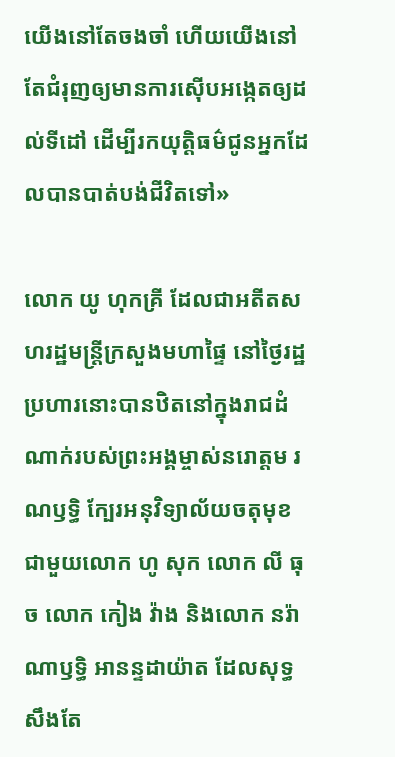យើងនៅតែចងចាំ ហើយយើងនៅតែជំរុញឲ្យមានការស៊ើបអង្កេតឲ្យដល់ទីដៅ ដើម្បីរកយុត្តិធម៌ជូនអ្នកដែលបានបាត់បង់ជីវិតទៅ»

លោក យូ ហុកគ្រី ដែលជាអតីតសហរដ្ឋមន្ត្រីក្រសួងមហាផ្ទៃ នៅថ្ងៃរដ្ឋប្រហារនោះបានឋិតនៅក្នុងរាជដំណាក់របស់ព្រះអង្គម្ចាស់នរោត្តម រណឫទ្ធិ ក្បែរអនុវិទ្យាល័យចតុមុខ ជាមួយលោក ហូ សុក លោក លី ធុច លោក កៀង វ៉ាង និងលោក នរ៉ាណាឫទ្ធិ អានន្ទដាយ៉ាត ដែលសុទ្ធសឹងតែ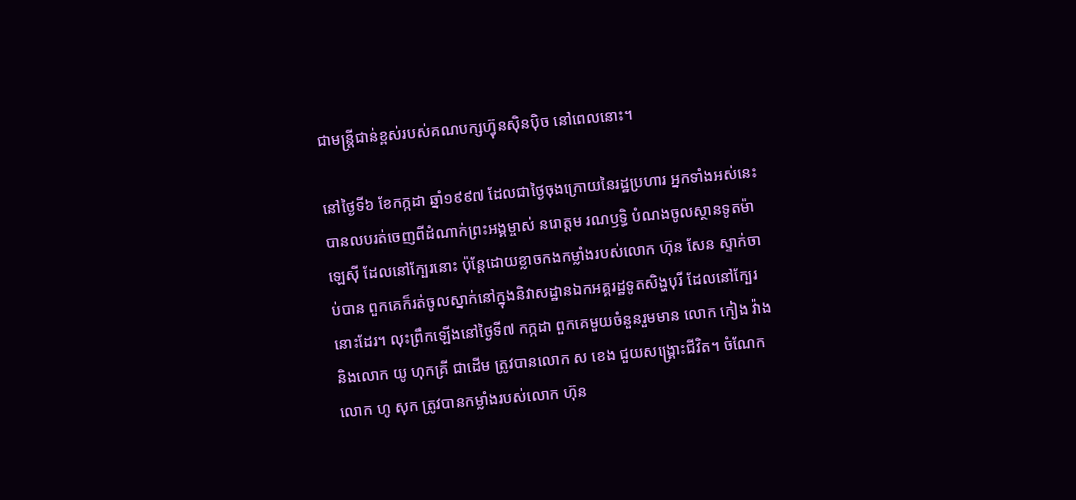ជាមន្ត្រីជាន់ខ្ពស់របស់គណបក្សហ៊្វុនស៊ិនប៉ិច នៅពេលនោះ។

នៅថ្ងៃទី៦ ខែកក្កដា ឆ្នាំ១៩៩៧ ដែលជាថ្ងៃចុងក្រោយនៃរដ្ឋប្រហារ អ្នកទាំងអស់នេះបានលបរត់ចេញពីដំណាក់ព្រះអង្គម្ចាស់ នរោត្តម រណឫទ្ធិ បំណងចូលស្ថានទូតម៉ាឡេស៊ី ដែលនៅក្បែរនោះ ប៉ុន្តែដោយខ្លាចកងកម្លាំងរបស់លោក ហ៊ុន សែន ស្ទាក់ចាប់បាន ពួកគេក៏រត់ចូលស្នាក់នៅក្នុងនិវាសដ្ឋានឯកអគ្គរដ្ឋទូតសិង្ហបុរី ដែលនៅក្បែរនោះដែរ។ លុះព្រឹកឡើងនៅថ្ងៃទី៧ កក្កដា ពួកគេមួយចំនួនរួមមាន លោក កៀង វ៉ាង និងលោក យូ ហុកគ្រី ជាដើម ត្រូវបានលោក ស ខេង ជួយសង្គ្រោះជីវិត។ ចំណែកលោក ហូ សុក ត្រូវបានកម្លាំងរបស់លោក ហ៊ុន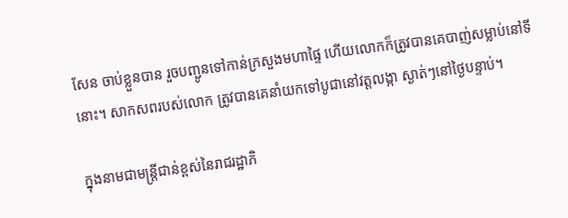សែន ចាប់ខ្លួនបាន រួចបញ្ជូនទៅកាន់ក្រសួងមហាផ្ទៃ ហើយលោកក៏ត្រូវបានគេបាញ់សម្លាប់នៅទីនោះ។ សាកសពរបស់លោក ត្រូវបានគេនាំយកទៅបូជានៅវត្តលង្កា ស្ងាត់ៗនៅថ្ងៃបន្ទាប់។

ក្នុងនាមជាមន្ត្រីជាន់ខ្ពស់នៃរាជរដ្ឋាភិ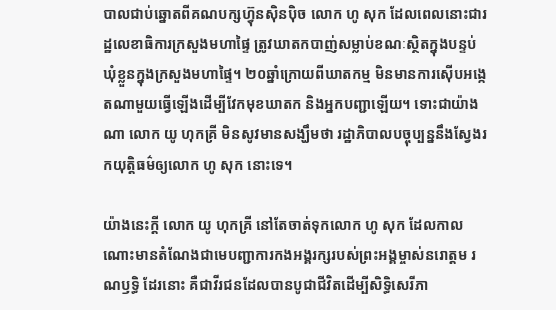បាលជាប់ឆ្នោតពីគណបក្សហ៊្វុនស៊ិនប៉ិច លោក ហូ សុក ដែលពេលនោះជារដ្ឋលេខាធិការក្រសួងមហាផ្ទៃ ត្រូវឃាតកបាញ់សម្លាប់ខណៈស្ថិតក្នុងបន្ទប់ឃុំខ្លួនក្នុងក្រសួងមហាផ្ទៃ។ ២០ឆ្នាំក្រោយពីឃាតកម្ម មិនមានការស៊ើបអង្កេតណាមួយធ្វើឡើងដើម្បីវែកមុខឃាតក និងអ្នកបញ្ជាឡើយ។ ទោះជាយ៉ាងណា លោក យូ ហុកគ្រី មិនសូវមានសង្ឃឹមថា រដ្ឋាភិបាលបច្ចុប្បន្ននឹងស្វែងរកយុត្តិធម៌ឲ្យលោក ហូ សុក នោះទេ។

យ៉ាងនេះក្តី លោក យូ ហុកគ្រី នៅតែចាត់ទុកលោក ហូ សុក ដែលកាលណោះមានតំណែងជាមេបញ្ជាការកងអង្គរក្សរបស់ព្រះអង្គម្ចាស់នរោត្តម រណឫទ្ធិ ដែរនោះ គឺជាវីរជនដែលបានបូជាជីវិតដើម្បីសិទ្ធិសេរីភា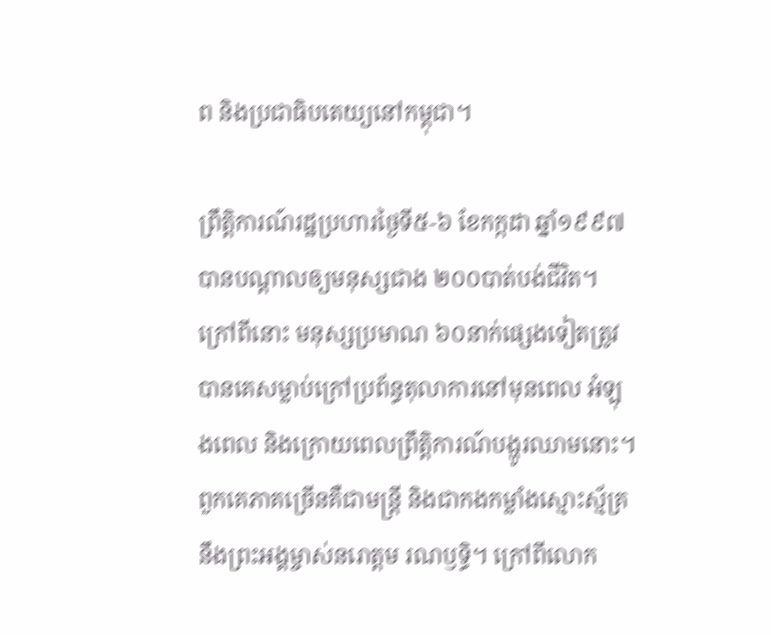ព និងប្រជាធិបតេយ្យនៅកម្ពុជា។

ព្រឹត្តិការណ៍រដ្ឋប្រហារថ្ងៃទី៥-៦ ខែកក្កដា ឆ្នាំ១៩៩៧ បានបណ្ដាលឲ្យមនុស្សជាង ២០០បាត់បង់ជីវិត។ ក្រៅពីនោះ មនុស្សប្រមាណ ៦០នាក់ផ្សេងទៀតត្រូវបានគេសម្លាប់ក្រៅប្រព័ន្ធតុលាការនៅមុនពេល អំឡុងពេល និងក្រោយពេលព្រឹត្តិការណ៍បង្ហូរឈាមនោះ។ ពួកគេភាគច្រើនគឺជាមន្ត្រី និងជាកងកម្លាំងស្មោះស្ម័គ្រនឹងព្រះអង្គម្ចាស់នរោត្តម រណឫទ្ធិ។ ក្រៅពីលោក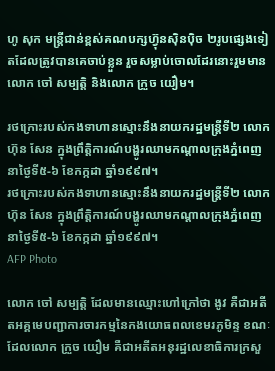ហូ សុក មន្ត្រីជាន់ខ្ពស់គណបក្សហ៊្វុនស៊ិនប៉ិច ២រូបផ្សេងទៀតដែលត្រូវបានគេចាប់ខ្លួន រួចសម្លាប់ចោលដែរនោះរួមមាន លោក ចៅ សម្បត្តិ និងលោក ក្រួច យឿម។

រថក្រោះរបស់កងទាហានស្មោះនឹងនាយករដ្ឋមន្ត្រីទី២ លោក ហ៊ុន សែន ក្នុងព្រឹត្តិការណ៍បង្ហូរឈាមកណ្ដាលក្រុងភ្នំពេញ នាថ្ងៃទី៥-៦ ខែកក្កដា ឆ្នាំ១៩៩៧។
រថក្រោះរបស់កងទាហានស្មោះនឹងនាយករដ្ឋមន្ត្រីទី២ លោក ហ៊ុន សែន ក្នុងព្រឹត្តិការណ៍បង្ហូរឈាមកណ្ដាលក្រុងភ្នំពេញ នាថ្ងៃទី៥-៦ ខែកក្កដា ឆ្នាំ១៩៩៧។
AFP Photo

លោក ចៅ សម្បត្តិ ដែលមានឈ្មោះហៅក្រៅថា ងូវ គឺជាអតីតអគ្គមេបញ្ជាការចារកម្មនៃកងយោធពលខេមរភូមិន្ទ ខណៈដែលលោក ក្រួច យឿម គឺជាអតីតអនុរដ្ឋលេខាធិការក្រសួ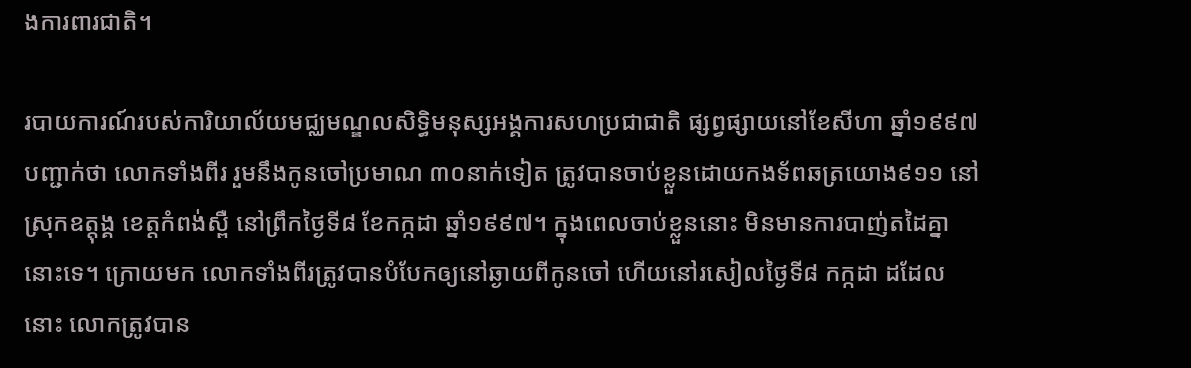ងការពារជាតិ។

របាយការណ៍របស់ការិយាល័យមជ្ឈមណ្ឌលសិទ្ធិមនុស្សអង្គការសហប្រជាជាតិ ផ្សព្វផ្សាយនៅខែសីហា ឆ្នាំ១៩៩៧ បញ្ជាក់ថា លោកទាំងពីរ រួមនឹងកូនចៅប្រមាណ ៣០នាក់ទៀត ត្រូវបានចាប់ខ្លួនដោយកងទ័ពឆត្រយោង៩១១ នៅស្រុកឧត្តុង្គ ខេត្តកំពង់ស្ពឺ នៅព្រឹកថ្ងៃទី៨ ខែកក្កដា ឆ្នាំ១៩៩៧។ ក្នុងពេលចាប់ខ្លួននោះ មិនមានការបាញ់តដៃគ្នានោះទេ។ ក្រោយមក លោកទាំងពីរត្រូវបានបំបែកឲ្យនៅឆ្ងាយពីកូនចៅ ហើយនៅរសៀលថ្ងៃទី៨ កក្កដា ដដែលនោះ លោកត្រូវបាន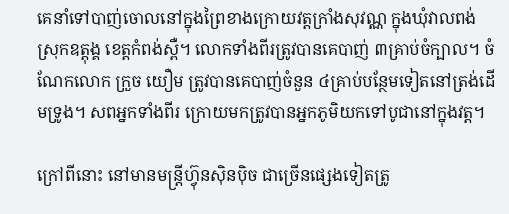គេនាំទៅបាញ់ចោលនៅក្នុងព្រៃខាងក្រោយវត្តក្រាំងសុវណ្ណ ក្នុងឃុំវាលពង់ ស្រុកឧត្តុង្គ ខេត្តកំពង់ស្ពឺ។ លោកទាំងពីរត្រូវបានគេបាញ់ ៣គ្រាប់ចំក្បាល។ ចំណែកលោក ក្រួច យឿម ត្រូវបានគេបាញ់ចំនួន ៤គ្រាប់បន្ថែមទៀតនៅត្រង់ដើមទ្រូង។ សពអ្នកទាំងពីរ ក្រោយមកត្រូវបានអ្នកភូមិយកទៅបូជានៅក្នុងវត្ត។

ក្រៅពីនោះ នៅមានមន្ត្រីហ៊្វុនស៊ិនប៉ិច ជាច្រើនផ្សេងទៀតត្រូ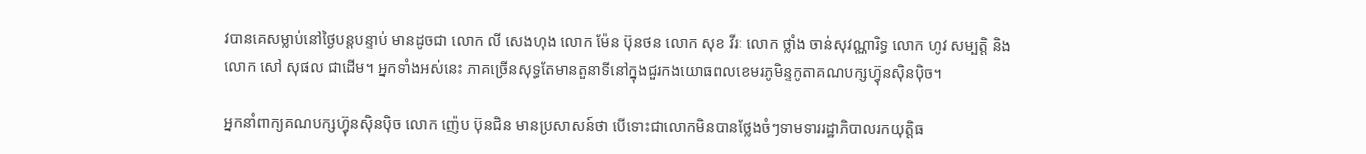វបានគេសម្លាប់នៅថ្ងៃបន្តបន្ទាប់ មានដូចជា លោក លី សេងហុង លោក ម៉ែន ប៊ុនថន លោក សុខ វីរៈ លោក ថ្លាំង ចាន់សុវណ្ណារិទ្ធ លោក ហូវ សម្បត្តិ និងលោក សៅ សុផល ជាដើម។ អ្នកទាំងអស់នេះ ភាគច្រើនសុទ្ធតែមានតួនាទីនៅក្នុងជួរកងយោធពលខេមរភូមិន្ទកូតាគណបក្សហ៊្វុនស៊ិនប៉ិច។

អ្នកនាំពាក្យគណបក្សហ៊្វុនស៊ិនប៉ិច លោក ញ៉េប ប៊ុនជិន មានប្រសាសន៍ថា បើទោះជាលោកមិនបានថ្លែងចំៗទាមទាររដ្ឋាភិបាលរកយុត្តិធ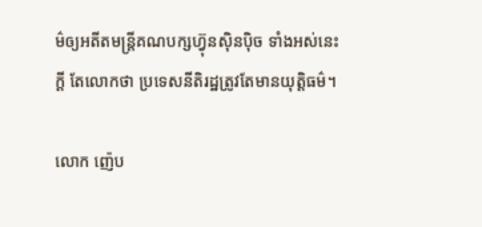ម៌ឲ្យអតីតមន្ត្រីគណបក្សហ៊្វុនស៊ិនប៉ិច ទាំងអស់នេះក្តី តែលោកថា ប្រទេសនីតិរដ្ឋត្រូវតែមានយុត្តិធម៌។

លោក ញ៉េប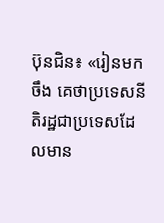ប៊ុនជិន៖ «រៀនមកចឹង គេថាប្រទេសនីតិរដ្ឋជាប្រទេសដែលមាន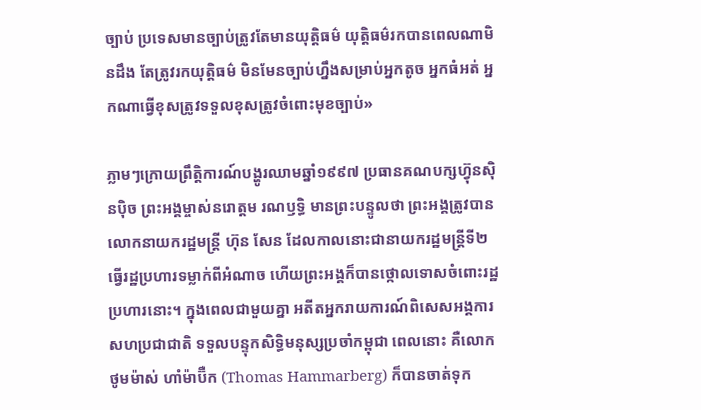ច្បាប់ ប្រទេសមានច្បាប់ត្រូវតែមានយុត្តិធម៌ យុត្តិធម៌រកបានពេលណាមិនដឹង តែត្រូវរកយុត្តិធម៌ មិនមែនច្បាប់ហ្នឹងសម្រាប់អ្នកតូច អ្នកធំអត់ អ្នកណាធ្វើខុសត្រូវទទួលខុសត្រូវចំពោះមុខច្បាប់»

ភ្លាមៗក្រោយព្រឹត្តិការណ៍បង្ហូរឈាមឆ្នាំ១៩៩៧ ប្រធានគណបក្សហ៊្វុនស៊ិនប៉ិច ព្រះអង្គម្ចាស់នរោត្តម រណឫទ្ធិ មានព្រះបន្ទូលថា ព្រះអង្គត្រូវបានលោកនាយករដ្ឋមន្ត្រី ហ៊ុន សែន ដែលកាលនោះជានាយករដ្ឋមន្ត្រីទី២ ធ្វើរដ្ឋប្រហារទម្លាក់ពីអំណាច ហើយព្រះអង្គក៏បានថ្កោលទោសចំពោះរដ្ឋប្រហារនោះ។ ក្នុងពេលជាមួយគ្នា អតីតអ្នករាយការណ៍ពិសេសអង្គការសហប្រជាជាតិ ទទួលបន្ទុកសិទ្ធិមនុស្សប្រចាំកម្ពុជា ពេលនោះ គឺលោក ថូមម៉ាស់ ហាំម៉ាប៊ឺក (Thomas Hammarberg) ក៏បានចាត់ទុក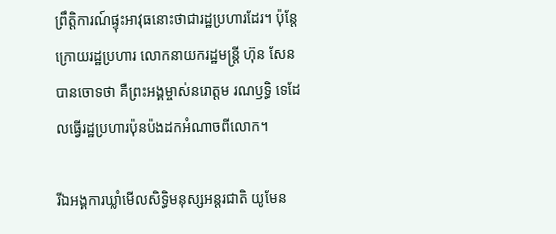ព្រឹត្តិការណ៍ផ្ទុះអាវុធនោះថាជារដ្ឋប្រហារដែរ។ ប៉ុន្តែក្រោយរដ្ឋប្រហារ លោកនាយករដ្ឋមន្ត្រី ហ៊ុន សែន បានចោទថា គឺព្រះអង្គម្ចាស់នរោត្តម រណឫទ្ធិ ទេដែលធ្វើរដ្ឋប្រហារប៉ុនប៉ងដកអំណាចពីលោក។

រីឯអង្គការឃ្លាំមើលសិទ្ធិមនុស្សអន្តរជាតិ យូមែន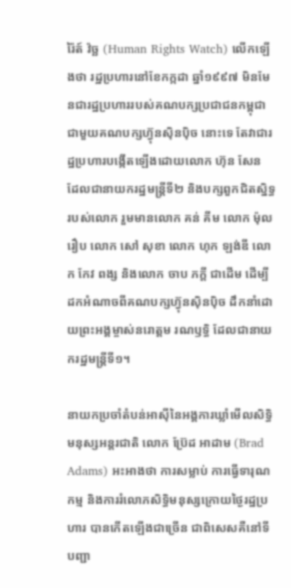រ៉ៃត៍ វ៉ច្ឆ (Human Rights Watch) លើកឡើងថា រដ្ឋប្រហារនៅខែកក្កដា ឆ្នាំ១៩៩៧ មិនមែនជារដ្ឋប្រហាររបស់គណបក្សប្រជាជនកម្ពុជា ជាមួយគណបក្សហ៊្វុនស៊ិនប៉ិច នោះទេ តែវាជារដ្ឋប្រហារបង្កើតឡើងដោយលោក ហ៊ុន សែន ដែលជានាយករដ្ឋមន្ត្រីទី២ និងបក្សពួកជិតស្និទ្ធរបស់លោក រួមមានលោក គន់ គីម លោក ម៉ុល រឿប លោក សៅ សុខា លោក ហុក ឡង់ឌី លោក កែវ ពង្ស និងលោក ចាប ភក្តី ជាដើម ដើម្បីដកអំណាចពីគណបក្សហ៊្វុនស៊ិនប៉ិច ដឹកនាំដោយព្រះអង្គម្ចាស់នរោត្តម រណឫទ្ធិ ដែលជានាយករដ្ឋមន្ត្រីទី១។

នាយកប្រចាំតំបន់អាស៊ីនៃអង្គការឃ្លាំមើលសិទ្ធិមនុស្សអន្តរជាតិ លោក ប៊្រែដ អាដាម (Brad Adams) អះអាងថា ការសម្លាប់ ការធ្វើទារុណកម្ម និងការរំលោភសិទ្ធិមនុស្សក្រោយថ្ងៃរដ្ឋប្រហារ បានកើតឡើងជាច្រើន ជាពិសេសគឺនៅទីបញ្ជា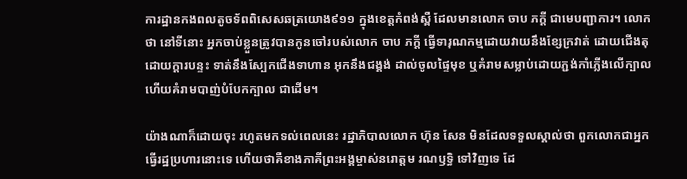ការដ្ឋានកងពលតូចទ័ពពិសេសឆត្រយោង៩១១ ក្នុងខេត្តកំពង់ស្ពឺ ដែលមានលោក ចាប ភក្តី ជាមេបញ្ជាការ។ លោកថា នៅទីនោះ អ្នកចាប់ខ្លួនត្រូវបានកូនចៅរបស់លោក ចាប ភក្តី ធ្វើទារុណកម្មដោយវាយនឹងខ្សែក្រវាត់ ដោយជើងតុ ដោយក្ដារបន្ទះ ទាត់នឹងស្បែកជើងទាហាន អុកនឹងជង្គង់ ដាល់ចូលផ្ទៃមុខ ឬគំរាមសម្លាប់ដោយភ្ជង់កាំភ្លើងលើក្បាល ហើយគំរាមបាញ់បំបែកក្បាល ជាដើម។

យ៉ាងណាក៏ដោយចុះ រហូតមកទល់ពេលនេះ រដ្ឋាភិបាលលោក ហ៊ុន សែន មិនដែលទទួលស្គាល់ថា ពួកលោកជាអ្នកធ្វើរដ្ឋប្រហារនោះទេ ហើយថាគឺខាងភាគីព្រះអង្គម្ចាស់នរោត្តម រណឫទ្ធិ ទៅវិញទេ ដែ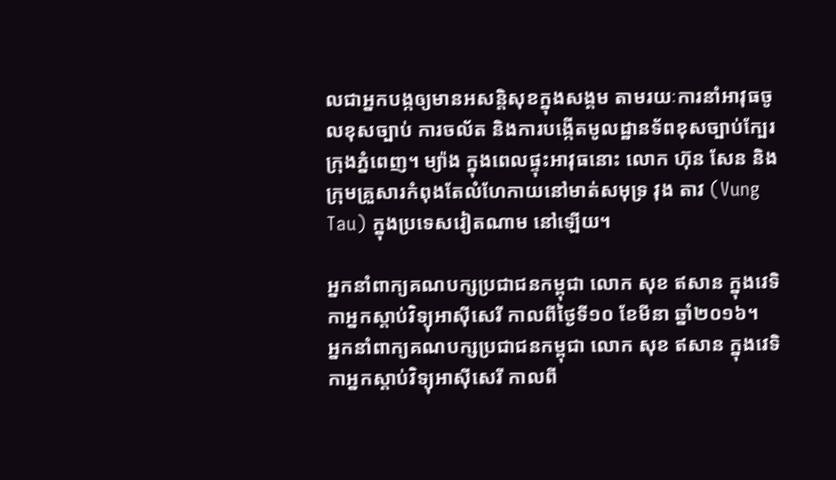លជាអ្នកបង្កឲ្យមានអសន្តិសុខក្នុងសង្គម តាមរយៈការនាំអាវុធចូលខុសច្បាប់ ការចល័ត និងការបង្កើតមូលដ្ឋានទ័ពខុសច្បាប់ក្បែរក្រុងភ្នំពេញ។ ម្យ៉ាង ក្នុងពេលផ្ទុះអាវុធនោះ លោក ហ៊ុន សែន និងក្រុមគ្រួសារកំពុងតែលំហែកាយនៅមាត់សមុទ្រ វុង តាវ (Vung Tau) ក្នុងប្រទេសវៀតណាម នៅឡើយ។

អ្នកនាំពាក្យគណបក្សប្រជាជនកម្ពុជា លោក សុខ ឥសាន ក្នុងវេទិកាអ្នកស្ដាប់វិទ្យុអាស៊ីសេរី កាលពីថ្ងៃទី១០ ខែមីនា ឆ្នាំ២០១៦។
អ្នកនាំពាក្យគណបក្សប្រជាជនកម្ពុជា លោក សុខ ឥសាន ក្នុងវេទិកាអ្នកស្ដាប់វិទ្យុអាស៊ីសេរី កាលពី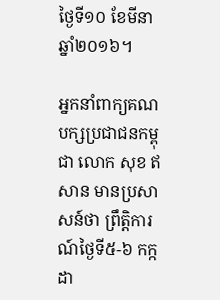ថ្ងៃទី១០ ខែមីនា ឆ្នាំ២០១៦។

អ្នកនាំពាក្យគណបក្សប្រជាជនកម្ពុជា លោក សុខ ឥសាន មានប្រសាសន៍ថា ព្រឹត្តិការណ៍ថ្ងៃទី៥-៦ កក្កដា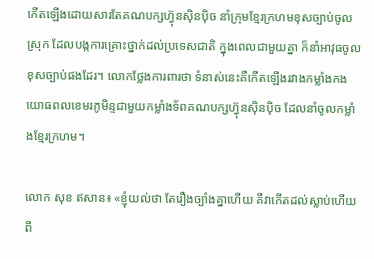កើតឡើងដោយសារតែគណបក្សហ៊្វុនស៊ិនប៉ិច នាំក្រុមខ្មែរក្រហមខុសច្បាប់ចូលស្រុក ដែលបង្កការគ្រោះថ្នាក់ដល់ប្រទេសជាតិ ក្នុងពេលជាមួយគ្នា ក៏នាំអាវុធចូលខុសច្បាប់ផងដែរ។ លោកថ្លែងការពារថា ទំនាស់នេះគឺកើតឡើងរវាងកម្លាំងកងយោធពលខេមរភូមិន្ទជាមួយកម្លាំងទ័ពគណបក្សហ៊្វុនស៊ិនប៉ិច ដែលនាំចូលកម្លាំងខ្មែរក្រហម។

លោក សុខ ឥសាន៖ «ខ្ញុំយល់ថា តែរឿងច្បាំងគ្នាហើយ គឺវាកើតដល់ស្លាប់ហើយ ពី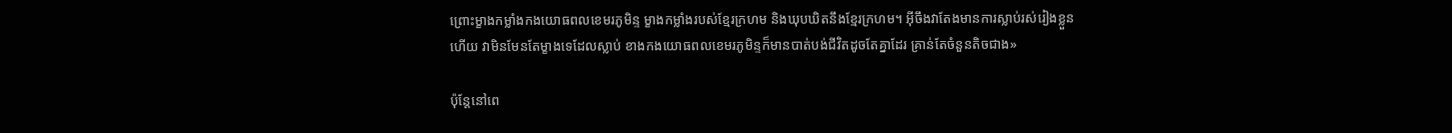ព្រោះម្ខាងកម្លាំងកងយោធពលខេមរភូមិន្ទ ម្ខាងកម្លាំងរបស់ខ្មែរក្រហម និងឃុបឃិតនឹងខ្មែរក្រហម។ អ៊ីចឹងវាតែងមានការស្លាប់រស់រៀងខ្លួនហើយ វាមិនមែនតែម្ខាងទេដែលស្លាប់ ខាងកងយោធពលខេមរភូមិន្ទក៏មានបាត់បង់ជីវិតដូចតែគ្នាដែរ គ្រាន់តែចំនួនតិចជាង»

ប៉ុន្តែនៅពេ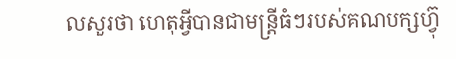លសួរថា ហេតុអ្វីបានជាមន្ត្រីធំៗរបស់គណបក្សហ៊្វុ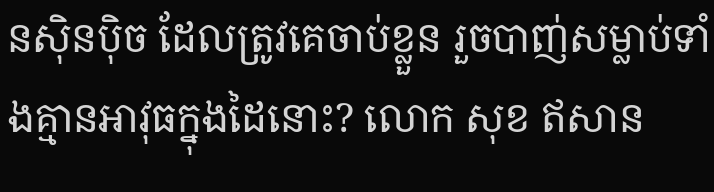នស៊ិនប៉ិច ដែលត្រូវគេចាប់ខ្លួន រួចបាញ់សម្លាប់ទាំងគ្មានអាវុធក្នុងដៃនោះ? លោក សុខ ឥសាន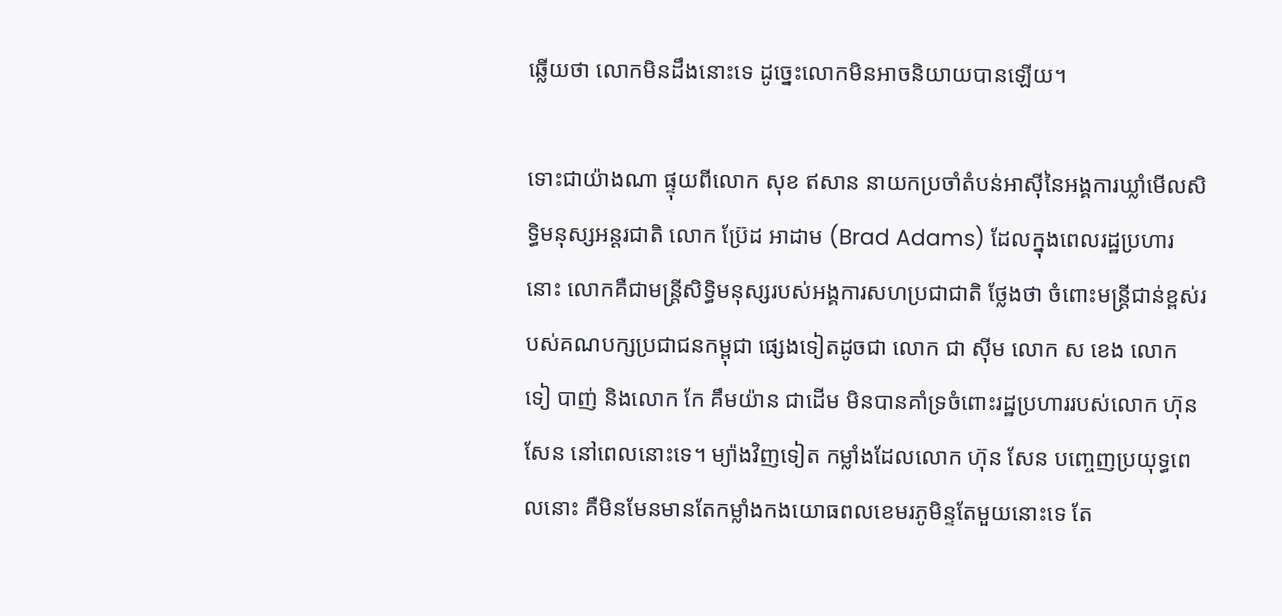ឆ្លើយថា លោកមិនដឹងនោះទេ ដូច្នេះលោកមិនអាចនិយាយបានឡើយ។

ទោះជាយ៉ាងណា ផ្ទុយពីលោក សុខ ឥសាន នាយកប្រចាំតំបន់អាស៊ីនៃអង្គការឃ្លាំមើលសិទ្ធិមនុស្សអន្តរជាតិ លោក ប៊្រែដ អាដាម (Brad Adams) ដែលក្នុងពេលរដ្ឋប្រហារនោះ លោកគឺជាមន្ត្រីសិទ្ធិមនុស្សរបស់អង្គការសហប្រជាជាតិ ថ្លែងថា ចំពោះមន្ត្រីជាន់ខ្ពស់របស់គណបក្សប្រជាជនកម្ពុជា ផ្សេងទៀតដូចជា លោក ជា ស៊ីម លោក ស ខេង លោក ទៀ បាញ់ និងលោក កែ គឹមយ៉ាន ជាដើម មិនបានគាំទ្រចំពោះរដ្ឋប្រហាររបស់លោក ហ៊ុន សែន នៅពេលនោះទេ។ ម្យ៉ាងវិញទៀត កម្លាំងដែលលោក ហ៊ុន សែន បញ្ចេញប្រយុទ្ធពេលនោះ គឺមិនមែនមានតែកម្លាំងកងយោធពលខេមរភូមិន្ទតែមួយនោះទេ តែ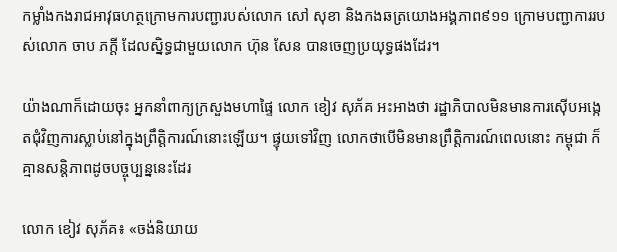កម្លាំងកងរាជអាវុធហត្ថក្រោមការបញ្ជារបស់លោក សៅ សុខា និងកងឆត្រយោងអង្គភាព៩១១ ក្រោមបញ្ជាការរបស់លោក ចាប ភក្តី ដែលស្និទ្ធជាមួយលោក ហ៊ុន សែន បានចេញប្រយុទ្ធផងដែរ។

យ៉ាងណាក៏ដោយចុះ អ្នកនាំពាក្យក្រសួងមហាផ្ទៃ លោក ខៀវ សុភ័គ អះអាងថា រដ្ឋាភិបាលមិនមានការស៊ើបអង្កេតជុំវិញការស្លាប់នៅក្នុងព្រឹត្តិការណ៍នោះឡើយ។ ផ្ទុយទៅវិញ លោកថាបើមិនមានព្រឹត្តិការណ៍ពេលនោះ កម្ពុជា ក៏គ្មានសន្តិភាពដូចបច្ចុប្បន្ននេះដែរ

លោក ខៀវ សុភ័គ៖ «ចង់និយាយ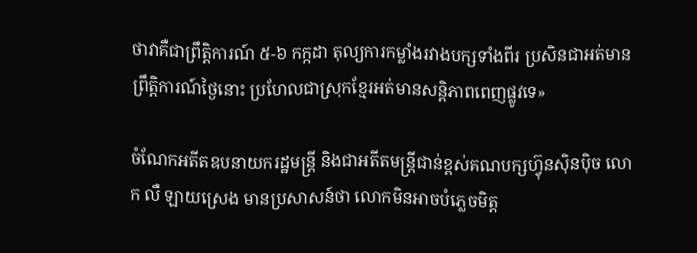ថាវាគឺជាព្រឹត្តិការណ៍ ៥-៦ កក្កដា តុល្យការកម្លាំងរវាងបក្សទាំងពីរ ប្រសិនជាអត់មានព្រឹត្តិការណ៍ថ្ងៃនោះ ប្រហែលជាស្រុកខ្មែរអត់មានសន្តិភាពពេញផ្លូវទេ»

ចំណែកអតីតឧបនាយករដ្ឋមន្ត្រី និងជាអតីតមន្ត្រីជាន់ខ្ពស់គណបក្សហ៊្វុនស៊ិនប៉ិច លោក លឺ ឡាយស្រេង មានប្រសាសន៍ថា លោកមិនអាចបំភ្លេចមិត្ត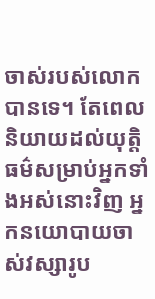ចាស់របស់លោកបានទេ។ តែពេលនិយាយដល់យុត្តិធម៌សម្រាប់អ្នកទាំងអស់នោះវិញ អ្នកនយោបាយចាស់វស្សារូប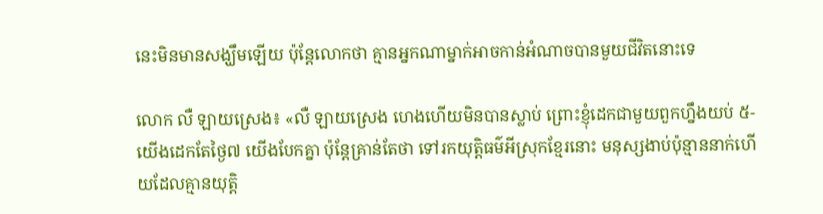នេះមិនមានសង្ឃឹមឡើយ ប៉ុន្តែលោកថា គ្មានអ្នកណាម្នាក់អាចកាន់អំណាចបានមួយជីវិតនោះទេ

លោក លឺ ឡាយស្រេង៖ «លឺ ឡាយស្រេង ហេងហើយមិនបានស្លាប់ ព្រោះខ្ញុំដេកជាមួយពួកហ្នឹងយប់ ៥- យើងដេកតែថ្ងៃ៧ យើងបែកគ្នា ប៉ុន្តែគ្រាន់តែថា ទៅរកយុត្តិធម៌អីស្រុកខ្មែរនោះ មនុស្សងាប់ប៉ុន្មាននាក់ហើយដែលគ្មានយុត្តិ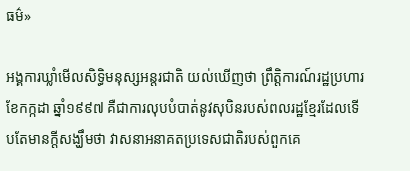ធម៌»

អង្គការឃ្លាំមើលសិទ្ធិមនុស្សអន្តរជាតិ យល់ឃើញថា ព្រឹត្តិការណ៍រដ្ឋប្រហារខែកក្កដា ឆ្នាំ១៩៩៧ គឺជាការលុបបំបាត់នូវសុបិនរបស់ពលរដ្ឋខ្មែរដែលទើបតែមានក្តីសង្ឃឹមថា វាសនាអនាគតប្រទេសជាតិរបស់ពួកគេ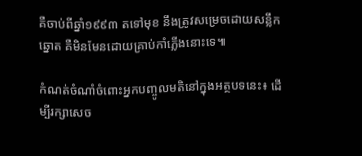គឺចាប់ពីឆ្នាំ១៩៩៣ តទៅមុខ នឹងត្រូវសម្រេចដោយសន្លឹកឆ្នោត គឺមិនមែនដោយគ្រាប់កាំភ្លើងនោះទេ៕

កំណត់ចំណាំចំពោះអ្នកបញ្ចូលមតិនៅក្នុងអត្ថបទនេះ៖ ដើម្បីរក្សាសេច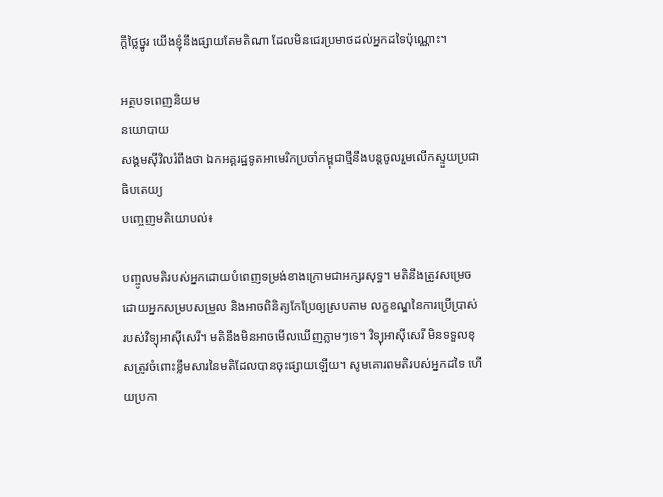ក្ដីថ្លៃថ្នូរ យើងខ្ញុំនឹងផ្សាយតែមតិណា ដែលមិនជេរប្រមាថដល់អ្នកដទៃប៉ុណ្ណោះ។

អត្ថបទពេញនិយម
នយោបាយ
សង្គមស៊ីវិលរំពឹងថា ឯកអគ្គរដ្ឋទូតអាមេរិកប្រចាំកម្ពុជាថ្មីនឹងបន្តចូលរួមលើកស្ទួយប្រជាធិបតេយ្យ
បញ្ចេញមតិយោបល់៖

បញ្ចូលមតិរបស់អ្នកដោយបំពេញទម្រង់ខាងក្រោមជាអក្សរសុទ្ធ។ មតិនឹងត្រូវសម្រេចដោយអ្នកសម្របសម្រួល និងអាចពិនិត្យកែប្រែឲ្យស្របតាម លក្ខខណ្ឌនៃការប្រើប្រាស់ របស់វិទ្យុអាស៊ីសេរី។ មតិនឹងមិនអាចមើលឃើញភ្លាមៗទេ។ វិទ្យុអាស៊ីសេរី មិនទទួលខុសត្រូវចំពោះខ្លឹមសារនៃមតិដែលបានចុះផ្សាយឡើយ។ សូមគោរពមតិរបស់អ្នកដទៃ ហើយប្រកា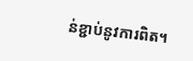ន់ខ្ជាប់នូវការពិត។